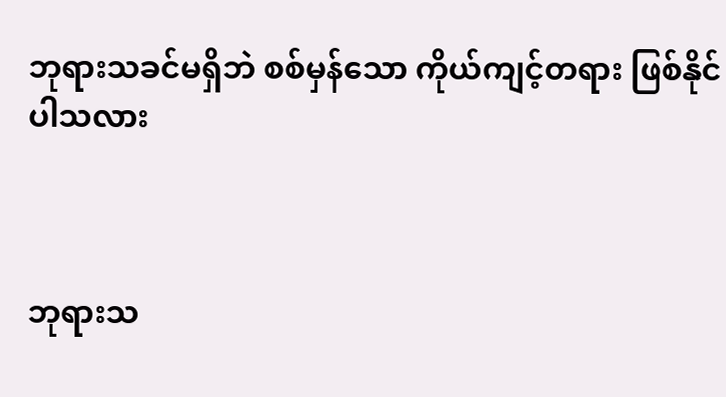ဘုရားသခင်မရှိဘဲ စစ်မှန်သော ကိုယ်ကျင့်တရား ဖြစ်နိုင်ပါသလား



ဘုရားသ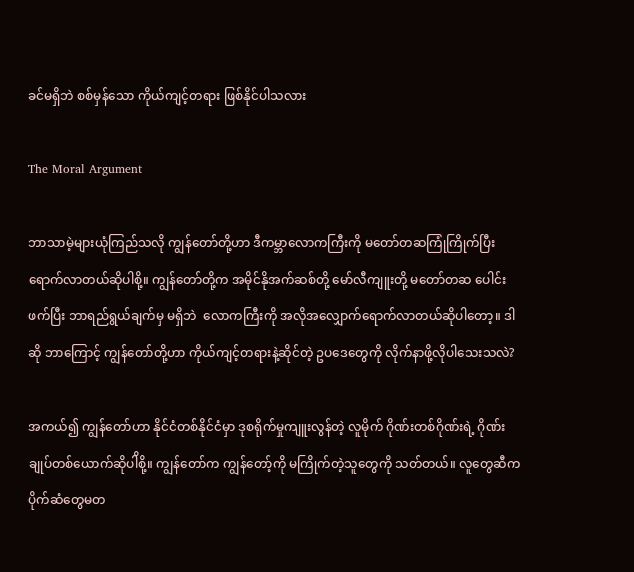ခင်မရှိဘဲ စစ်မှန်သော ကိုယ်ကျင့်တရား ဖြစ်နိုင်ပါသလား

The Moral Argument

ဘာသာမဲ့များယုံကြည်သလို ကျွန်တော်တို့ဟာ ဒီကမ္ဘာလောကကြီးကို မတော်တဆကြုံကြိုက်ပြီး ရောက်လာတယ်ဆိုပါစို့။ ကျွန်တော်တို့က အမိုင်နိုအက်ဆစ်တို့ မော်လီကျူးတို့ မတော်တဆ ပေါင်းဖက်ပြီး ဘာရည်ရွယ်ချက်မှ မရှိဘဲ  လောကကြီးကို အလိုအလျှောက်ရောက်လာတယ်ဆိုပါတော့။ ဒါဆို ဘာကြောင့် ကျွန်တော်တို့ဟာ ကိုယ်ကျင့်တရားနဲ့ဆိုင်တဲ့ ဥပဒေတွေကို လိုက်နာဖို့လိုပါသေးသလဲ?

အကယ်၍ ကျွန်တော်ဟာ နိုင်ငံတစ်နိုင်ငံမှာ ဒုစရိုက်မှုကျူးလွန်တဲ့ လူမိုက် ဂိုဏ်းတစ်ဂိုဏ်းရဲ့ ဂိုဏ်းချုပ်တစ်ယောက်ဆိုပါိစို့။ ကျွန်တော်က ကျွန်တော့်ကို မကြိုက်တဲ့သူတွေကို သတ်တယ်။ လူတွေဆီက ပိုက်ဆံတွေမတ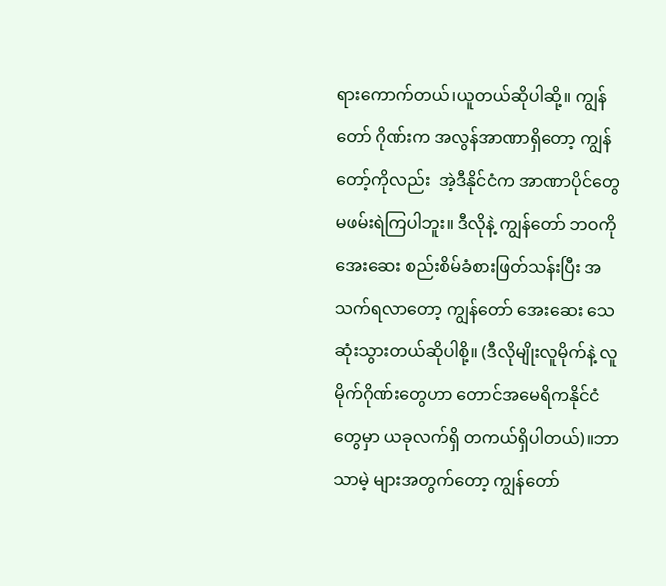ရားကောက်တယ်၊ယူတယ်ဆိုပါဆို့။ ကျွန်တော် ဂိုဏ်းက အလွန်အာဏာရှိတော့ ကျွန်တော့်ကိုလည်း  အဲ့ဒီနိုင်ငံက အာဏာပိုင်တွေမဖမ်းရဲကြပါဘူး။ ဒီလိုနဲ့ ကျွန်တော် ဘဝကို အေးဆေး စည်းစိမ်ခံစားဖြတ်သန်းပြီး အသက်ရလာတော့ ကျွန်တော် အေးဆေး သေဆုံးသွားတယ်ဆိုပါစို့။ (ဒီလိုမျိုးလူမိုက်နဲ့ လူမိုက်ဂိုဏ်းတွေဟာ တောင်အမေရိကနိုင်ငံတွေမှာ ယခုလက်ရှိ တကယ်ရှိပါတယ်)။ဘာသာမဲ့ များအတွက်တော့ ကျွန်တော်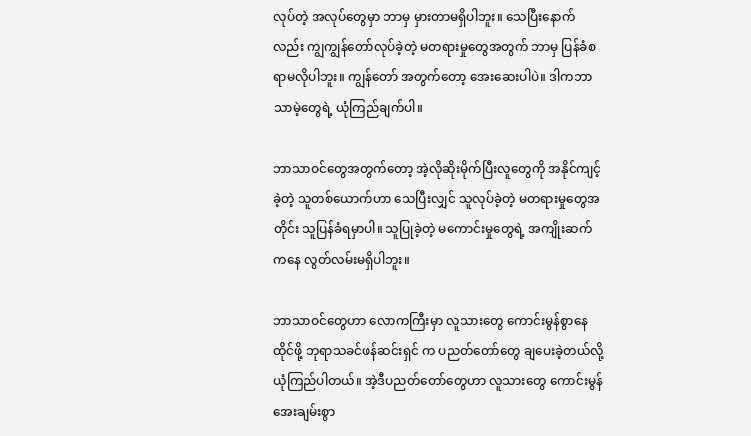လုပ်တဲ့ အလုပ်တွေမှာ ဘာမှ မှားတာမရှိပါဘူး။ သေပြီးနောက်လည်း ကျွကျွန်တော်လုပ်ခဲ့တဲ့ မတရားမှုတွေအတွက် ဘာမှ ပြန်ခံစရာမလိုပါဘူး။ ကျွန်တော် အတွက်တော့ အေးဆေးပါပဲ။ ဒါကဘာသာမဲ့တွေရဲ့ ယုံကြည်ချက်ပါ။

ဘာသာဝင်တွေအတွက်တော့ အဲ့လိုဆိုးမိုက်ပြီးလူတွေကို အနိုင်ကျင့်ခဲ့တဲ့ သူတစ်ယောက်ဟာ သေပြီးလျှင် သူလုပ်ခဲ့တဲ့ မတရားမှုတွေအတိုင်း သူပြန်ခံရမှာပါ။ သူပြုခဲ့တဲ့ မကောင်းမှုတွေရဲ့ အကျိုးဆက်ကနေ လွတ်လမ်းမရှိပါဘူး။

ဘာသာဝင်တွေဟာ လောကကြီးမှာ လူသားတွေ ကောင်းမွန်စွာနေထိုင်ဖို့ ဘုရာသခင်ဖန်ဆင်းရှင် က ပညတ်တော်တွေ ချပေးခဲ့တယ်လို့ယုံကြည်ပါတယ်။ အဲ့ဒီပညတ်တော်တွေဟာ လူသားတွေ ကောင်းမွန် အေးချမ်းစွာ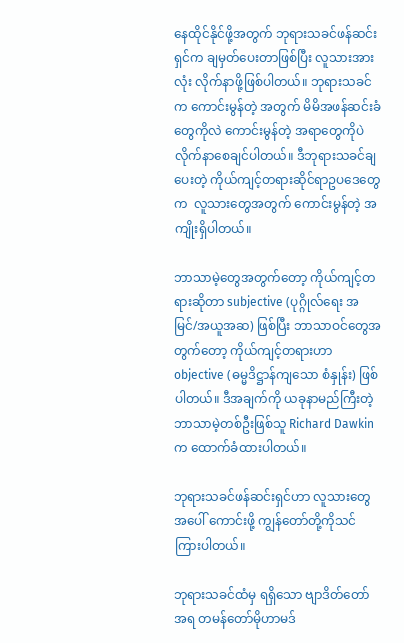နေထိုင်နိုင်ဖို့အတွက် ဘုရားသခင်ဖန်ဆင်းရှင်က ချမှတ်ပေးတာဖြစ်ပြီး လူသားအားလုံး လိုက်နာဖို့ဖြစ်ပါတယ်။ ဘုရားသခင်က ကောင်းမွန်တဲ့ အတွက် မိမိအဖန်ဆင်းခံတွေကိုလဲ ကောင်းမွန်တဲ့ အရာတွေကိုပဲလိုက်နာစေချင်ပါတယ်။ ဒီဘုရားသခင်ချပေးတဲ့ ကိုယ်ကျင့်တရားဆိုင်ရာဥပဒေတွေက  လူသားတွေအတွက် ကောင်းမွန်တဲ့ အကျိုးရှိပါတယ်။

ဘာသာမဲ့တွေအတွက်တော့ ကိုယ်ကျင့်တရားဆိုတာ subjective (ပုဂ္ဂိုလ်ရေး အမြင်/အယူအဆ) ဖြစ်ပြီး ဘာသာဝင်တွေအတွက်တော့ ကိုယ်ကျင့်တရားဟာ objective (ဓမ္မဒိဋ္ဌာန်ကျသော စံနှုန်း) ဖြစ်ပါတယ်။ ဒီအချက်ကို ယခုနာမည်ကြီးတဲ့ ဘာသာမဲ့တစ်ဦးဖြစ်သူ Richard Dawkin က ထောက်ခံထားပါတယ်။

ဘုရားသခင်ဖန်ဆင်းရှင်ဟာ လူသားတွေအပေါ် ကောင်းဖို့ ကျွန်တော်တို့ကိုသင်ကြားပါတယ်။

ဘုရားသခင်ထံမှ ရရှိသော ဗျာဒိတ်တော်အရ တမန်တော်မိုဟာမဒ်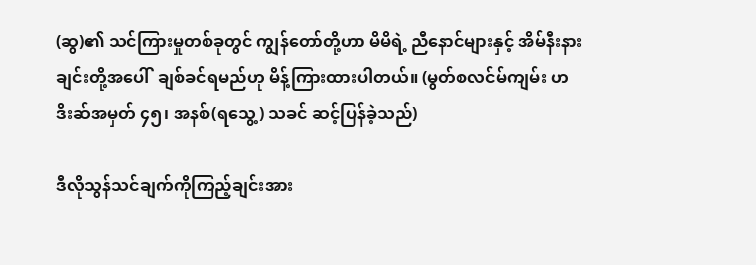(ဆွ)၏ သင်ကြားမှုတစ်ခုတွင် ကျွန်တော်တို့ဟာ မိမိရဲ့ ညီနောင်များနှင့် အိမ်နီးနားချင်းတို့အပေါ်  ချစ်ခင်ရမည်ဟု မိန့်ကြားထားပါတယ်။ (မွတ်စလင်မ်ကျမ်း ဟဒိးဆ်အမှတ် ၄၅၊ အနစ်(ရသွေ့) သခင် ဆင့်ပြန်ခဲ့သည်)

ဒီလိုသွန်သင်ချက်ကိုကြည့်ချင်းအား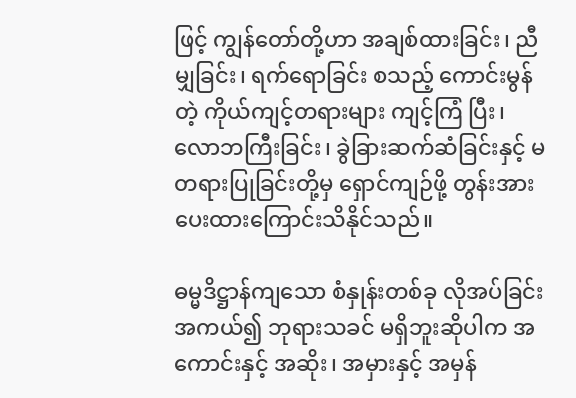ဖြင့် ကျွန်တော်တို့ဟာ အချစ်ထားခြင်း၊ ညီမျှခြင်း၊ ရက်ရောခြင်း စသည့် ကောင်းမွန်တဲ့ ကိုယ်ကျင့်တရားများ ကျင့်ကြံ ပြီး၊  လောဘကြီးခြင်း၊ ခွဲခြားဆက်ဆံခြင်းနှင့် မတရားပြုခြင်းတို့မှ ရှောင်ကျဉ်ဖို့ တွန်းအားပေးထားကြောင်းသိနိုင်သည်။

ဓမ္မဒိဋ္ဌာန်ကျသော စံနှုန်းတစ်ခု လိုအပ်ခြင်း အကယ်၍ ဘုရားသခင် မရှိဘူးဆိုပါက အကောင်းနှင့် အဆိုး၊ အမှားနှင့် အမှန်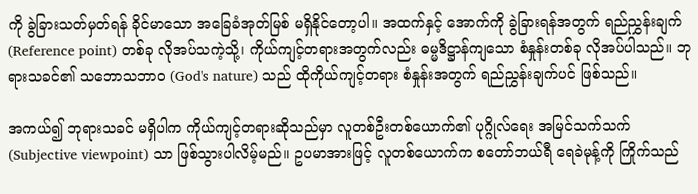ကို ခွဲခြားသတ်မှတ်ရန် ခိုင်မာသော အခြေခံအုတ်မြစ် မရှိနိုင်တော့ပါ။ အထက်နှင့် အောက်ကို ခွဲခြားရန်အတွက် ရည်ညွှန်းချက် (Reference point) တစ်ခု လိုအပ်သကဲ့သို့၊ ကိုယ်ကျင့်တရားအတွက်လည်း ဓမ္မဒိဋ္ဌာန်ကျသော စံနှုန်းတစ်ခု လိုအပ်ပါသည်။ ဘုရားသခင်၏ သဘောသဘာဝ (God's nature) သည် ထိုကိုယ်ကျင့်တရား စံနှုန်းအတွက် ရည်ညွှန်းချက်ပင် ဖြစ်သည်။

အကယ်၍ ဘုရားသခင် မရှိပါက ကိုယ်ကျင့်တရားဆိုသည်မှာ လူတစ်ဦးတစ်ယောက်၏ ပုဂ္ဂိုလ်ရေး အမြင်သက်သက် (Subjective viewpoint) သာ ဖြစ်သွားပါလိမ့်မည်။ ဥပမာအားဖြင့် လူတစ်ယောက်က စတော်ဘယ်ရီ ရေခဲမုန့်ကို ကြိုက်သည်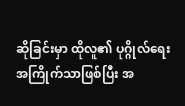ဆိုခြင်းမှာ ထိုလူ၏ ပုဂ္ဂိုလ်ရေး အကြိုက်သာဖြစ်ပြီး အ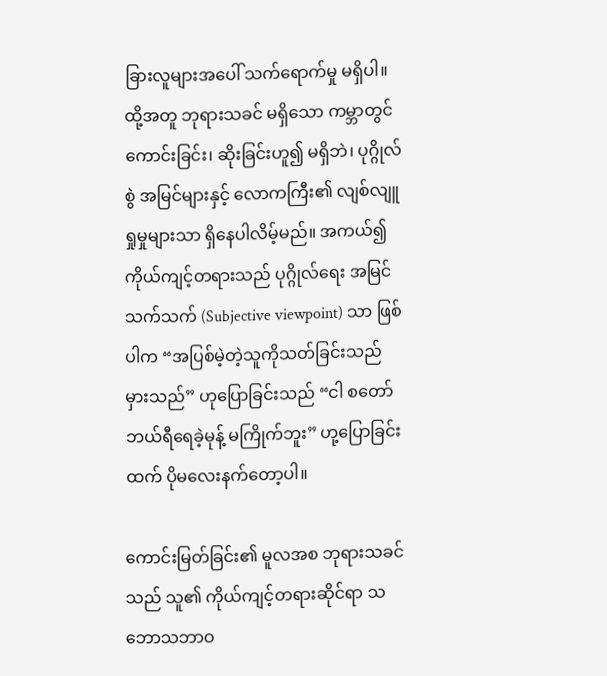ခြားလူများအပေါ် သက်ရောက်မှု မရှိပါ။ ထို့အတူ ဘုရားသခင် မရှိသော ကမ္ဘာတွင် ကောင်းခြင်း၊ ဆိုးခြင်းဟူ၍ မရှိဘဲ၊ ပုဂ္ဂိုလ်စွဲ အမြင်များနှင့် လောကကြီး၏ လျစ်လျူရှုမှုများသာ ရှိနေပါလိမ့်မည်။ အကယ်၍ ကိုယ်ကျင့်တရားသည် ပုဂ္ဂိုလ်ရေး အမြင်သက်သက် (Subjective viewpoint) သာ ဖြစ်ပါက “အပြစ်မဲ့တဲ့သူကိုသတ်ခြင်းသည် မှားသည်” ဟုပြောခြင်းသည် “ငါ စတော်ဘယ်ရီရေခဲ့မုန့် မကြိုက်ဘူး” ဟု့ပြောခြင်းထက် ပိုမလေးနက်တော့ပါ။

ကောင်းမြတ်ခြင်း၏ မူလအစ ဘုရားသခင်သည် သူ၏ ကိုယ်ကျင့်တရားဆိုင်ရာ သဘောသဘာဝ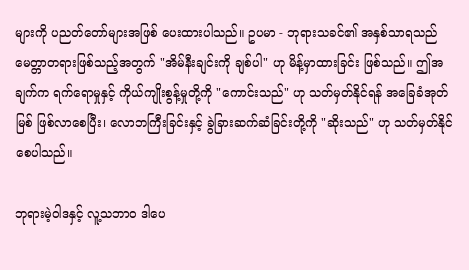များကို ပညတ်တော်များအဖြစ် ပေးထားပါသည်။ ဥပမာ - ဘုရားသခင်၏ အနှစ်သာရသည် မေတ္တာတရားဖြစ်သည့်အတွက် "အိမ်နီးချင်းကို ချစ်ပါ" ဟု မိန့်မှာထားခြင်း ဖြစ်သည်။ ဤအချက်က ရက်ရောမှုနှင့် ကိုယ်ကျိုးစွန့်မှုတို့ကို "ကောင်းသည်" ဟု သတ်မှတ်နိုင်ရန် အခြေခံအုတ်မြစ် ဖြစ်လာစေပြီး၊ လောဘကြီးခြင်းနှင့် ခွဲခြားဆက်ဆံခြင်းတို့ကို "ဆိုးသည်" ဟု သတ်မှတ်နိုင်စေပါသည်။

ဘုရားမဲ့ဝါဒနှင့် လူ့သဘာဝ ဒါပေ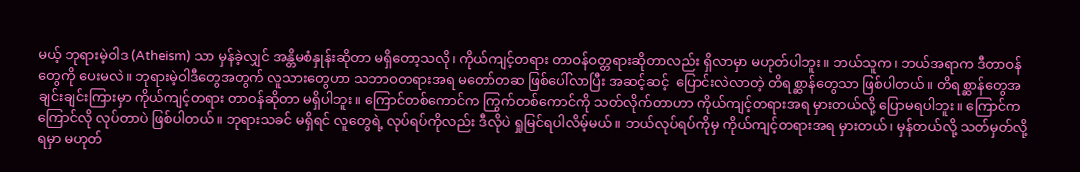မယ့် ဘုရားမဲ့ဝါဒ (Atheism) သာ မှန်ခဲ့လျှင် အန္တိမစံနှုန်းဆိုတာ မရှိတော့သလို၊ ကိုယ်ကျင့်တရား တာဝန်ဝတ္တရားဆိုတာလည်း ရှိလာမှာ မဟုတ်ပါဘူး။ ဘယ်သူက၊ ဘယ်အရာက ဒီတာဝန်တွေကို ပေးမလဲ။ ဘုရားမဲ့ဝါဒီတွေအတွက် လူသားတွေဟာ သဘာဝတရားအရ မတော်တဆ ဖြစ်ပေါ်လာပြီး အဆင့်ဆင့်  ပြောင်းလဲလာတဲ့ တိရစ္ဆာန်တွေသာ ဖြစ်ပါတယ်။ တိရစ္ဆာန်တွေအချင်းချင်းကြားမှာ ကိုယ်ကျင့်တရား တာဝန်ဆိုတာ မရှိပါဘူး။ ကြောင်တစ်ကောင်က ကြွက်တစ်ကောင်ကို သတ်လိုက်တာဟာ ကိုယ်ကျင့်တရားအရ မှားတယ်လို့ ပြောမရပါဘူး။ ကြောင်က ကြောင်လို လုပ်တာပဲ ဖြစ်ပါတယ်။ ဘုရားသခင် မရှိရင် လူတွေရဲ့ လုပ်ရပ်ကိုလည်း ဒီလိုပဲ ရှုမြင်ရပါလိမ့်မယ်။ ဘယ်လုပ်ရပ်ကိုမှ ကိုယ်ကျင့်တရားအရ မှားတယ်၊ မှန်တယ်လို့ သတ်မှတ်လို့ ရမှာ မဟုတ်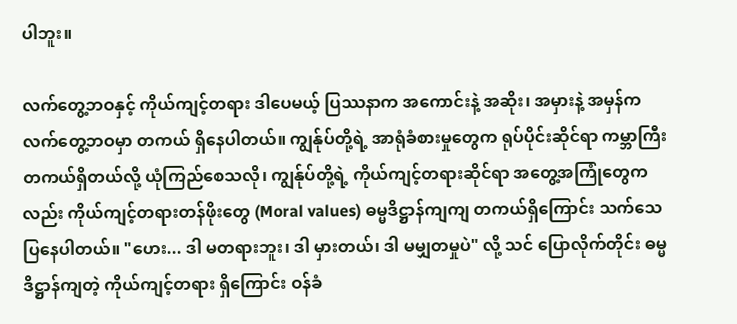ပါဘူး။

လက်တွေ့ဘဝနှင့် ကိုယ်ကျင့်တရား ဒါပေမယ့် ပြဿနာက အကောင်းနဲ့ အဆိုး၊ အမှားနဲ့ အမှန်က လက်တွေ့ဘဝမှာ တကယ် ရှိနေပါတယ်။ ကျွန်ုပ်တို့ရဲ့ အာရုံခံစားမှုတွေက ရုပ်ပိုင်းဆိုင်ရာ ကမ္ဘာကြီး တကယ်ရှိတယ်လို့ ယုံကြည်စေသလို၊ ကျွန်ုပ်တို့ရဲ့ ကိုယ်ကျင့်တရားဆိုင်ရာ အတွေ့အကြုံတွေကလည်း ကိုယ်ကျင့်တရားတန်ဖိုးတွေ (Moral values) ဓမ္မဒိဋ္ဌာန်ကျကျ တကယ်ရှိကြောင်း သက်သေပြနေပါတယ်။ "ဟေး... ဒါ မတရားဘူး၊ ဒါ မှားတယ်၊ ဒါ မမျှတမှုပဲ" လို့ သင် ပြောလိုက်တိုင်း ဓမ္မဒိဋ္ဌာန်ကျတဲ့ ကိုယ်ကျင့်တရား ရှိကြောင်း ဝန်ခံ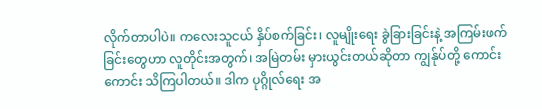လိုက်တာပါပဲ။ ကလေးသူငယ် နှိပ်စက်ခြင်း၊ လူမျိုးရေး ခွဲခြားခြင်းနဲ့ အကြမ်းဖက်ခြင်းတွေဟာ လူတိုင်းအတွက်၊ အမြဲတမ်း မှားယွင်းတယ်ဆိုတာ ကျွန်ုပ်တို့ ကောင်းကောင်း သိကြပါတယ်။ ဒါက ပုဂ္ဂိုလ်ရေး အ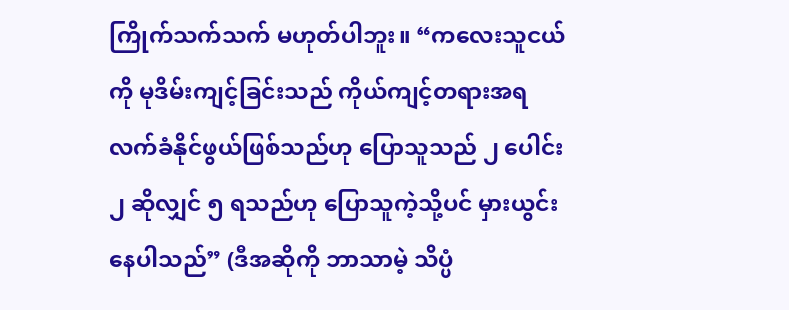ကြိုက်သက်သက် မဟုတ်ပါဘူး။ “ကလေးသူငယ်ကို မုဒိမ်းကျင့်ခြင်းသည် ကိုယ်ကျင့်တရားအရ လက်ခံနိုင်ဖွယ်ဖြစ်သည်ဟု ပြောသူသည် ၂ ပေါင်း ၂ ဆိုလျှင် ၅ ရသည်ဟု ပြောသူကဲ့သို့ပင် မှားယွင်းနေပါသည်” (ဒီအဆိုကို ဘာသာမဲ့ သိပ္ပံ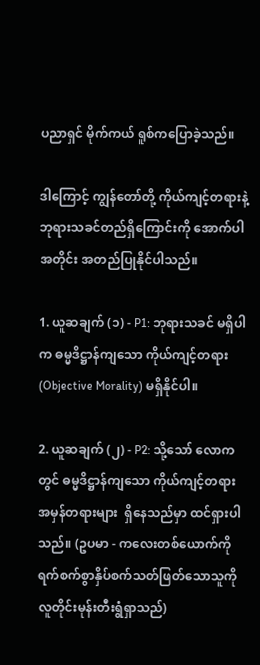ပညာရှင် မိုက်ကယ် ရူစ်ကပြောခဲ့သည်။

ဒါကြောင့် ကျွန်တော်တို့ ကိုယ်ကျင့်တရားနဲ့ ဘုရားသခင်တည်ရှိကြောင်းကို အောက်ပါအတိုင်း အတည်ပြုနိုင်ပါသည်။

1. ယူဆချက် (၁) - P1: ဘုရားသခင် မရှိပါက ဓမ္မဒိဋ္ဌာန်ကျသော ကိုယ်ကျင့်တရား (Objective Morality) မရှိနိုင်ပါ။

2. ယူဆချက် (၂) - P2: သို့သော် လောကတွင် ဓမ္မဒိဋ္ဌာန်ကျသော ကိုယ်ကျင့်တရား အမှန်တရားများ  ရှိနေသည်မှာ ထင်ရှားပါသည်။ (ဥပမာ - ကလေးတစ်ယောက်ကိုရက်စက်စွာနှိပ်စက်သတ်ဖြတ်သောသူကို လူတိုင်းမုန်းတီးရွံရှာသည်)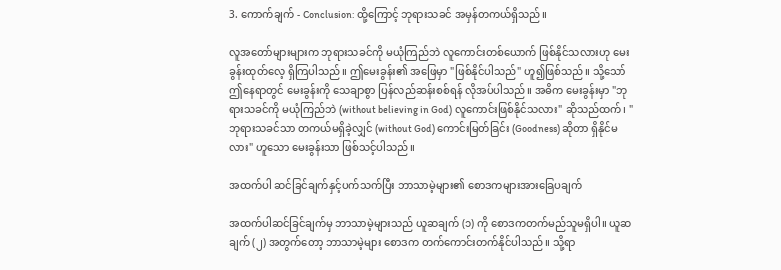3. ကောက်ချက် - Conclusion: ထို့ကြောင့် ဘုရားသခင် အမှန်တကယ်ရှိသည်။

လူအတော်များများက ဘုရားသခင်ကို မယုံကြည်ဘဲ လူကောင်းတစ်ယောက် ဖြစ်နိုင်သလားဟု မေးခွန်းထုတ်လေ့ ရှိကြပါသည်။ ဤမေးခွန်း၏ အဖြေမှာ "ဖြစ်နိုင်ပါသည်" ဟူ၍ဖြစ်သည်။ သို့သော် ဤနေရာတွင် မေးခွန်းကို သေချာစွာ ပြန်လည်ဆန်းစစ်ရန် လိုအပ်ပါသည်။ အဓိက မေးခွန်းမှာ "ဘုရားသခင်ကို မယုံကြည်ဘဲ (without believing in God) လူကောင်းဖြစ်နိုင်သလား" ဆိုသည်ထက်၊ "ဘုရားသခင်သာ တကယ်မရှိခဲ့လျှင် (without God) ကောင်းမြတ်ခြင်း (Goodness) ဆိုတာ ရှိနိုင်မလား" ဟူသော မေးခွန်းသာ ဖြစ်သင့်ပါသည်။

အထက်ပါ ဆင်ခြင်ချက်နှင့်ပက်သက်ပြီး ဘာသာမဲ့များ၏ စောဒကများအားခြေပချက်

အထက်ပါဆင်ခြင်ချက်မှ ဘာသာမဲ့များသည် ယူဆချက် (၁) ကို စောဒကတက်မည်သူမရှိပါ။ ယူဆချက် (၂) အတွက်တော့ ဘာသာမဲ့များ စောဒက တက်ကောင်းတက်နိုင်ပါသည်။ သို့ရာ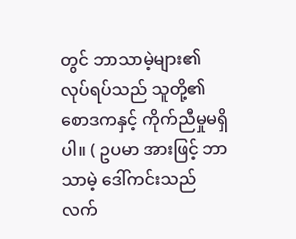တွင် ဘာသာမဲ့များ၏ လုပ်ရပ်သည် သူတို့၏ စောဒကနှင့် ကိုက်ညီမှုမရှိပါ။ ( ဥပမာ အားဖြင့် ဘာသာမဲ့ ဒေါ်ကင်းသည် လက်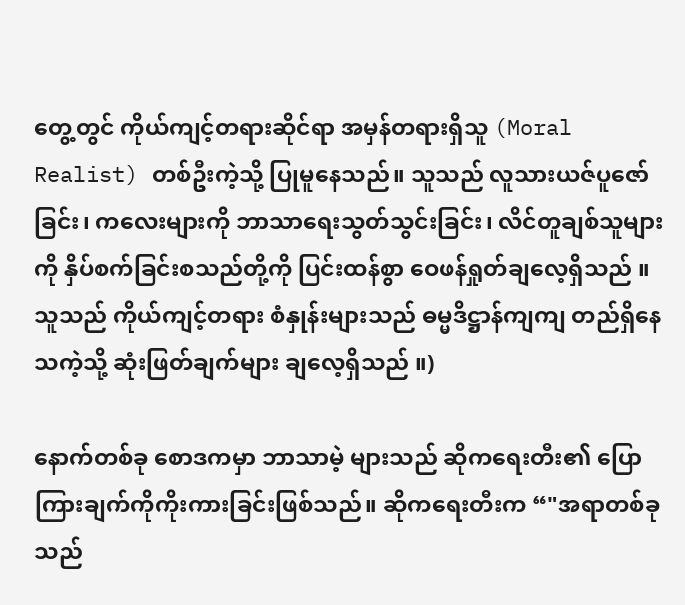တွေ့တွင် ကိုယ်ကျင့်တရားဆိုင်ရာ အမှန်တရားရှိသူ (Moral Realist) တစ်ဦးကဲ့သို့ ပြုမူနေသည်။ သူသည် လူသားယဇ်ပူဇော်ခြင်း၊ ကလေးများကို ဘာသာရေးသွတ်သွင်းခြင်း၊ လိင်တူချစ်သူများကို နှိပ်စက်ခြင်းစသည်တို့ကို ပြင်းထန်စွာ ဝေဖန်ရှုတ်ချလေ့ရှိသည် ။ သူသည် ကိုယ်ကျင့်တရား စံနှုန်းများသည် ဓမ္မဒိဋ္ဌာန်ကျကျ တည်ရှိနေသကဲ့သို့ ဆုံးဖြတ်ချက်များ ချလေ့ရှိသည် ။)

နောက်တစ်ခု စောဒကမှာ ဘာသာမဲ့ များသည် ဆိုကရေးတီး၏ ပြောကြားချက်ကိုကိုးကားခြင်းဖြစ်သည်။ ဆိုကရေးတီးက “"အရာတစ်ခုသည်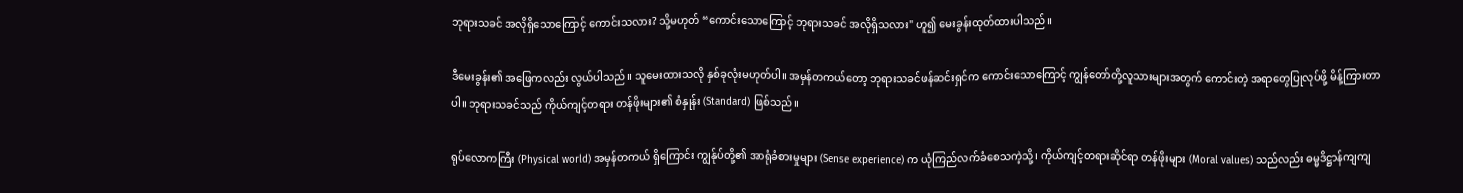ဘုရားသခင် အလိုရှိသောကြောင့် ကောင်းသလား? သို့မဟုတ် “ကောင်းသောကြောင့် ဘုရားသခင် အလိုရှိသလား" ဟူ၍ မေးခွန်းထုတ်ထားပါသည်။

ဒီမေးခွန်း၏ အဖြေကလည်း လွယ်ပါသည်။ သူမေးထားသလို နှစ်ခုလုံးမဟုတ်ပါ။ အမှန်တကယ်တော့ ဘုရားသခင်ဖန်ဆင်းရှင်က ကောင်းသောကြောင့် ကျွန်တော်တို့လူသားများအတွက် ကောင်းတဲ့ အရာတွေပြုလုပ်ဖို့ မိန့်ကြားတာပါ။ ဘုရားသခင်သည် ကိုယ်ကျင့်တရား တန်ဖိုးများ၏ စံနှုန်း (Standard) ဖြစ်သည်။

ရုပ်လောကကြီး (Physical world) အမှန်တကယ် ရှိကြောင်း ကျွန်ုပ်တို့၏ အာရုံခံစားမှုများ (Sense experience) က ယုံကြည်လက်ခံစေသကဲ့သို့၊ ကိုယ်ကျင့်တရားဆိုင်ရာ တန်ဖိုးများ (Moral values) သည်လည်း ဓမ္မဒိဋ္ဌာန်ကျကျ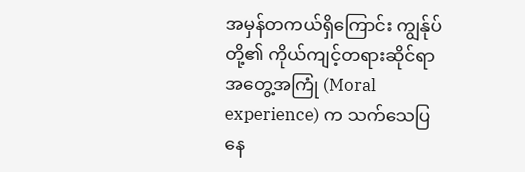အမှန်တကယ်ရှိကြောင်း ကျွန်ုပ်တို့၏ ကိုယ်ကျင့်တရားဆိုင်ရာ အတွေ့အကြုံ (Moral experience) က သက်သေပြနေ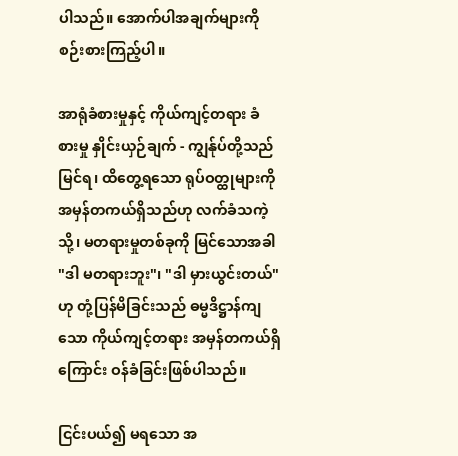ပါသည်။ အောက်ပါအချက်များကို စဉ်းစားကြည့်ပါ။

အာရုံခံစားမှုနှင့် ကိုယ်ကျင့်တရား ခံစားမှု နှိုင်းယှဉ်ချက် - ကျွန်ုပ်တို့သည် မြင်ရ၊ ထိတွေ့ရသော ရုပ်ဝတ္ထုများကို အမှန်တကယ်ရှိသည်ဟု လက်ခံသကဲ့သို့၊ မတရားမှုတစ်ခုကို မြင်သောအခါ "ဒါ မတရားဘူး"၊ "ဒါ မှားယွင်းတယ်" ဟု တုံ့ပြန်မိခြင်းသည် ဓမ္မဒိဋ္ဌာန်ကျသော ကိုယ်ကျင့်တရား အမှန်တကယ်ရှိကြောင်း ဝန်ခံခြင်းဖြစ်ပါသည်။

ငြင်းပယ်၍ မရသော အ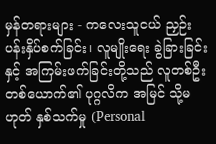မှန်တရားများ - ကလေးသူငယ် ညှဉ်းပန်းနှိပ်စက်ခြင်း၊ လူမျိုးရေး ခွဲခြားခြင်းနှင့် အကြမ်းဖက်ခြင်းတို့သည် လူတစ်ဦးတစ်ယောက်၏ ပုဂ္ဂလိက အမြင် သို့မဟုတ် နှစ်သက်မှု (Personal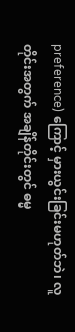preference) ကြောင့် မှားယွင်းခြင်းမဟုတ်ဘဲ၊ လူတိုင်းအတွက် အချိန်တိုင်းတွင် ဓမ္မ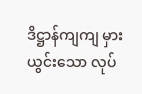ဒိဋ္ဌာန်ကျကျ မှားယွင်းသော လုပ်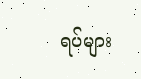ရပ်များ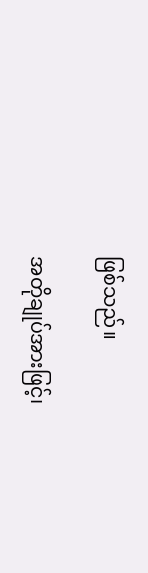ဖြစ်သည်။

အတိုချုပ်အားဖြင့်၊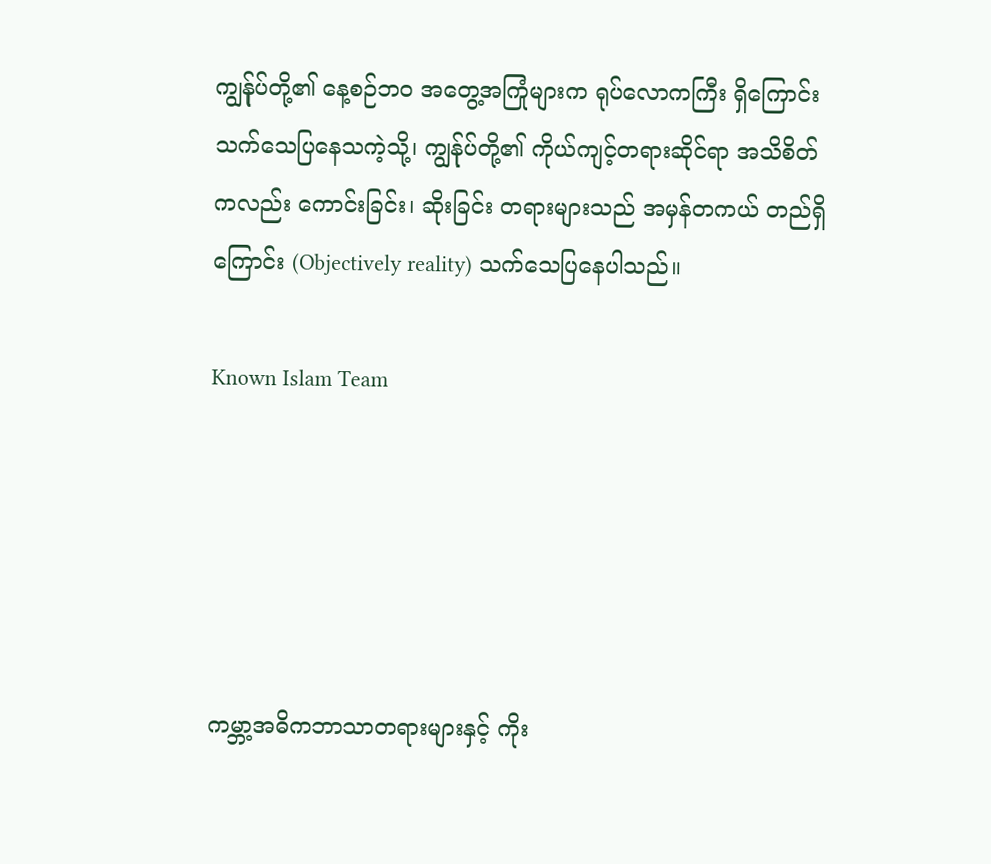ကျွန်ုပ်တို့၏ နေ့စဉ်ဘဝ အတွေ့အကြုံများက ရုပ်လောကကြီး ရှိကြောင်း သက်သေပြနေသကဲ့သို့၊ ကျွန်ုပ်တို့၏ ကိုယ်ကျင့်တရားဆိုင်ရာ အသိစိတ်ကလည်း ကောင်းခြင်း၊ ဆိုးခြင်း တရားများသည် အမှန်တကယ် တည်ရှိကြောင်း (Objectively reality) သက်သေပြနေပါသည်။

Known Islam Team





ကမ္ဘာ့အဓိကဘာသာတရားများနှင့် ကိုး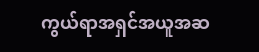ကွယ်ရာအရှင်အယူအဆ